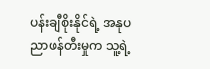ပန်းချီစိုးနိုင်ရဲ့ အနုပညာဖန်တီးမှုက သူ့ရဲ့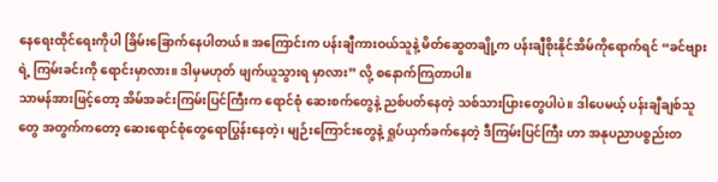နေရေးထိုင်ရေးကိုပါ ခြိမ်းခြောက်နေပါတယ်။ အကြောင်းက ပန်းချီကားဝယ်သူနဲ့ မိတ်ဆွေတချို့က ပန်းချီစိုးနိုင်အိမ်ကိုရောက်ရင် “ခင်ဗျားရဲ့ ကြမ်းခင်းကို ရောင်းမှာလား။ ဒါမှမဟုတ် ဖျက်ယူသွားရ မှာလား” လို့ စနောက်ကြတာပါ။
သာမန်အားဖြင့်တော့ အိမ်အခင်းကြမ်းပြင်ကြီးက ရောင်စုံ ဆေးစက်တွေနဲ့ ညစ်ပတ်နေတဲ့ သစ်သားပြားတွေပါပဲ။ ဒါပေမယ့် ပန်းချီချစ်သူတွေ အတွက်ကတော့ ဆေးရောင်စုံတွေရောပြွန်းနေတဲ့၊ မျဉ်းကြောင်းတွေနဲ့ ရှုပ်ယှက်ခက်နေတဲ့ ဒီကြမ်းပြင်ကြီး ဟာ အနုပညာပစ္စည်းတ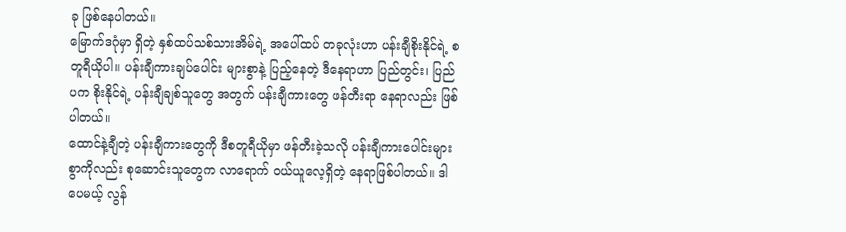ခု ဖြစ်နေပါတယ်။
မြောက်ဒဂုံမှာ ရှိတဲ့ နှစ်ထပ်သစ်သားအိမ်ရဲ့ အပေါ်ထပ် တခုလုံးဟာ ပန်းချီစိုးနိုင်ရဲ့ စတူရီယိုပါ။ ပန်းချီကားချပ်ပေါင်း များစွာနဲ့ ပြည့်နေတဲ့ ဒီနေရာဟာ ပြည်တွင်း၊ ပြည်ပက စိုးနိုင်ရဲ့ ပန်းချီချစ်သူတွေ အတွက် ပန်းချီကားတွေ ဖန်တီးရာ နေရာလည်း ဖြစ်ပါတယ်။
ထောင်နဲ့ချီတဲ့ ပန်းချီကားတွေကို ဒီစတူရီယိုမှာ ဖန်တီးခဲ့သလို ပန်းချီကားပေါင်းများစွာကိုလည်း စုဆောင်းသူတွေက လာရောက် ဝယ်ယူလေ့ရှိတဲ့ နေရာဖြစ်ပါတယ်။ ဒါပေမယ့် လွန်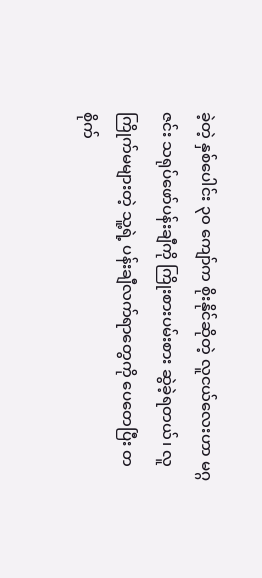ခဲ့တဲ့ နှစ်ပေါင်း ၃၀ ကျော်က စိုးနိုင်ဆိုတဲ့ လူငယ်လေးဟာ မဂ္ဂဇင်း သရုပ်ဖော်ပန်းချီကို ကြိုးစားပမ်းစား ဆွဲခဲ့ရတယ်၊ လူကြိုက်မများတဲ့ သူ့ရဲ့ ပန်းချီလက်ရာတွေကို ပေတေပြီး တစိုက်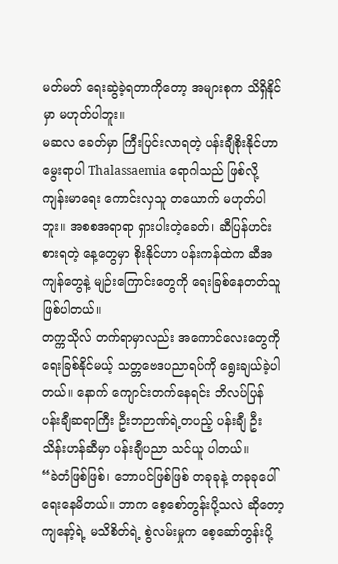မတ်မတ် ရေးဆွဲခဲ့ရတာကိုတော့ အများစုက သိရှိနိုင်မှာ မဟုတ်ပါဘူး။
မဆလ ခေတ်မှာ ကြီးပြင်းလာရတဲ့ ပန်းချီစိုးနိုင်ဟာ မွေးရာပါ Thalassaemia ရောဂါသည် ဖြစ်လို့ ကျန်းမာရေး ကောင်းလှသူ တယောက် မဟုတ်ပါဘူး။ အစစအရာရာ ရှားပါးတဲ့ခေတ်၊ ဆီပြန်ဟင်းစားရတဲ့ နေ့တွေမှာ စိုးနိုင်ဟာ ပန်းကန်ထဲက ဆီအကျန်တွေနဲ့ မျဉ်းကြောင်းတွေကို ရေးခြစ်နေတတ်သူ ဖြစ်ပါတယ်။
တက္ကသိုလ် တက်ရာမှာလည်း အကောင်လေးတွေကို ရေးခြစ်နိုင်မယ့် သတ္တဗေဒပညာရပ်ကို ရွေးချယ်ခဲ့ပါတယ်။ နောက် ကျောင်းတက်နေရင်း ဘိလပ်ပြန် ပန်းချီဆရာကြီး ဦးဘဉာဏ်ရဲ့တပည့် ပန်းချီ ဦးသိန်းဟန်ဆီမှာ ပန်းချီပညာ သင်ယူ ပါတယ်။
“ခဲတံဖြစ်ဖြစ်၊ ဘောပင်ဖြစ်ဖြစ် တခုခုနဲ့ တခုခုပေါ် ရေးနေမိတယ်။ ဘာက စေ့စော်တွန်းပို့သလဲ ဆိုတော့ ကျနော့်ရဲ့ မသိစိတ်ရဲ့ စွဲလမ်းမှုက စေ့ဆော်တွန်းပို့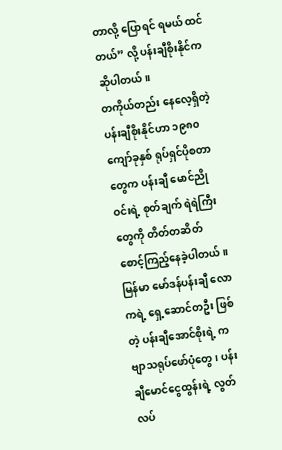တာလို့ ပြောရင် ရမယ် ထင်တယ်” လို့ ပန်းချီစိုးနိုင်က ဆိုပါတယ်။
တကိုယ်တည်း နေလေ့ရှိတဲ့ ပန်းချီစိုးနိုင်ဟာ ၁၉၈၀ ကျော်ခုနှစ် ရုပ်ရှင်ပိုစတာတွေက ပန်းချီ မောင်ညိုဝင်းရဲ့ စုတ်ချက် ရဲရဲကြီးတွေကို တိတ်တဆိတ် စောင့်ကြည့်နေခဲ့ပါတယ်။ မြန်မာ မော်ဒန်ပန်းချီ လောကရဲ့ ရှေ့ဆောင်တဦး ဖြစ်တဲ့ ပန်းချီအောင်စိုးရဲ့ ကဗျာသရုပ်ဖော်ပုံတွေ၊ ပန်းချီမောင်ငွေထွန်းရဲ့ လွတ်လပ်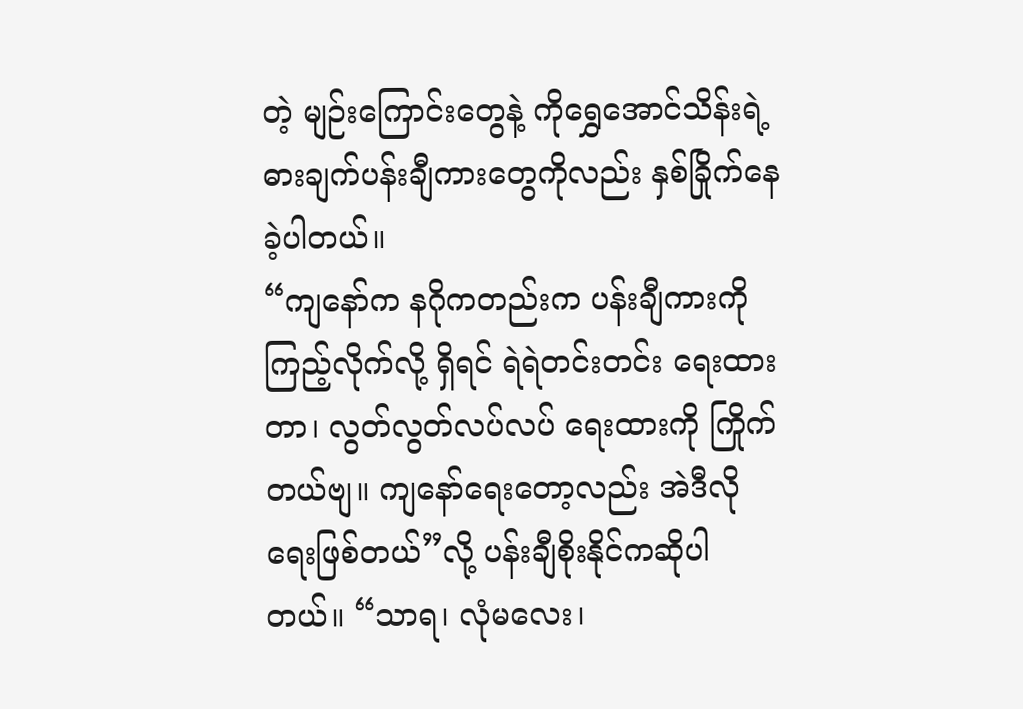တဲ့ မျဉ်းကြောင်းတွေနဲ့ ကိုရွှေအောင်သိန်းရဲ့ ဓားချက်ပန်းချီကားတွေကိုလည်း နှစ်ခြိုက်နေခဲ့ပါတယ်။
“ကျနော်က နဂိုကတည်းက ပန်းချီကားကို ကြည့်လိုက်လို့ ရှိရင် ရဲရဲတင်းတင်း ရေးထားတာ၊ လွတ်လွတ်လပ်လပ် ရေးထားကို ကြိုက်တယ်ဗျ။ ကျနော်ရေးတော့လည်း အဲဒီလို ရေးဖြစ်တယ်”လို့ ပန်းချီစိုးနိုင်ကဆိုပါတယ်။ “သာရ၊ လုံမလေး၊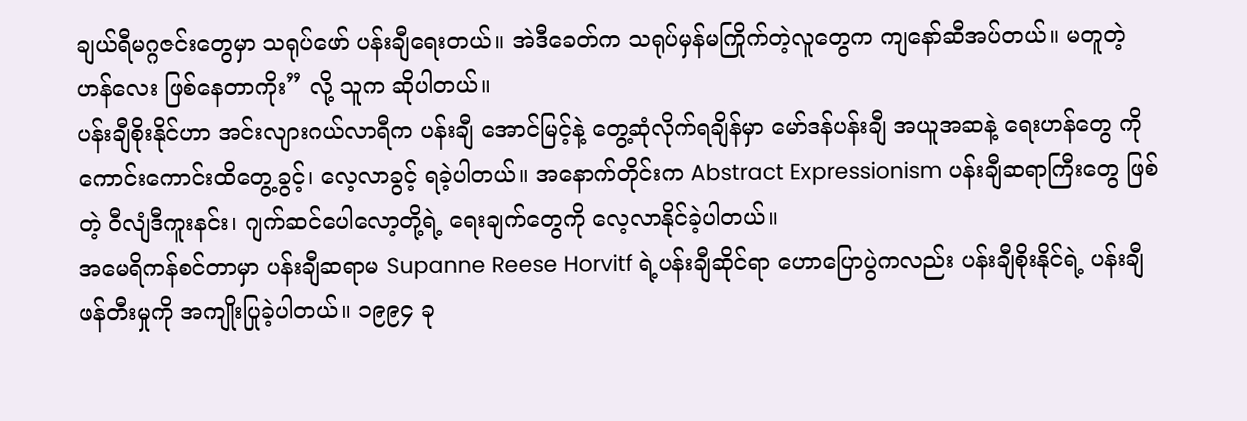ချယ်ရီမဂ္ဂဇင်းတွေမှာ သရုပ်ဖော် ပန်းချီရေးတယ်။ အဲဒီခေတ်က သရုပ်မှန်မကြိုက်တဲ့လူတွေက ကျနော်ဆီအပ်တယ်။ မတူတဲ့ ဟန်လေး ဖြစ်နေတာကိုး” လို့ သူက ဆိုပါတယ်။
ပန်းချီစိုးနိုင်ဟာ အင်းလျားဂယ်လာရီက ပန်းချီ အောင်မြင့်နဲ့ တွေ့ဆုံလိုက်ရချိန်မှာ မော်ဒန်ပန်းချီ အယူအဆနဲ့ ရေးဟန်တွေ ကို ကောင်းကောင်းထိတွေ့ခွင့်၊ လေ့လာခွင့် ရခဲ့ပါတယ်။ အနောက်တိုင်းက Abstract Expressionism ပန်းချီဆရာကြီးတွေ ဖြစ်တဲ့ ဝီလျံဒီကူးနင်း၊ ဂျက်ဆင်ပေါလော့တို့ရဲ့ ရေးချက်တွေကို လေ့လာနိုင်ခဲ့ပါတယ်။
အမေရိကန်စင်တာမှာ ပန်းချီဆရာမ Supanne Reese Horvitf ရဲ့ပန်းချီဆိုင်ရာ ဟောပြောပွဲကလည်း ပန်းချီစိုးနိုင်ရဲ့ ပန်းချီဖန်တီးမှုကို အကျိုးပြုခဲ့ပါတယ်။ ၁၉၉၄ ခု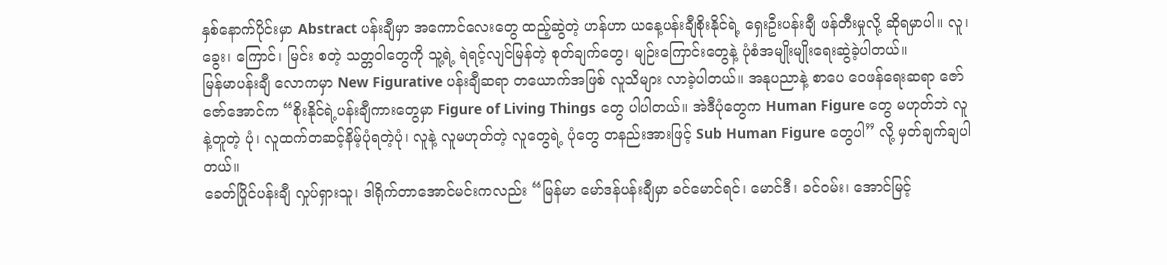နှစ်နောက်ပိုင်းမှာ Abstract ပန်းချီမှာ အကောင်လေးတွေ ထည့်ဆွဲတဲ့ ဟန်ဟာ ယနေ့ပန်းချီစိုးနိုင်ရဲ့ ရှေးဦးပန်းချီ ဖန်တီးမှုလို့ ဆိုရမှာပါ။ လူ၊ ခွေး၊ ကြောင်၊ မြင်း စတဲ့ သတ္တဝါတွေကို သူ့ရဲ့ ရဲရင့်လျင်မြန်တဲ့ စုတ်ချက်တွေ၊ မျဉ်းကြောင်းတွေနဲ့ ပုံစံအမျိုးမျိုးရေးဆွဲခဲ့ပါတယ်။
မြန်မာပန်းချီ လောကမှာ New Figurative ပန်းချီဆရာ တယောက်အဖြစ် လူသိများ လာခဲ့ပါတယ်။ အနုပညာနဲ့ စာပေ ဝေဖန်ရေးဆရာ ဇော်ဇော်အောင်က “စိုးနိုင်ရဲ့ပန်းချီကားတွေမှာ Figure of Living Things တွေ ပါပါတယ်။ အဲဒီပုံတွေက Human Figure တွေ မဟုတ်ဘဲ လူနဲ့တူတဲ့ ပုံ၊ လူထက်တဆင့်နိမ့်ပုံရတဲ့ပုံ၊ လူနဲ့ လူမဟုတ်တဲ့ လူတွေရဲ့ ပုံတွေ တနည်းအားဖြင့် Sub Human Figure တွေပါ” လို့ မှတ်ချက်ချပါတယ်။
ခေတ်ပြိုင်ပန်းချီ လှုပ်ရှားသူ၊ ဒါရိုက်တာအောင်မင်းကလည်း “မြန်မာ မော်ဒန်ပန်းချီမှာ ခင်မောင်ရင်၊ မောင်ဒီ၊ ခင်ဝမ်း၊ အောင်မြင့်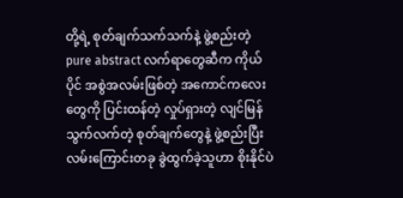တို့ရဲ့ စုတ်ချက်သက်သက်နဲ့ ဖွဲ့စည်းတဲ့ pure abstract လက်ရာတွေဆီက ကိုယ်ပိုင် အစွဲအလမ်းဖြစ်တဲ့ အကောင်ကလေးတွေကို ပြင်းထန်တဲ့ လှုပ်ရှားတဲ့ လျင်မြန်သွက်လက်တဲ့ စုတ်ချက်တွေနဲ့ ဖွဲ့စည်းပြီး လမ်းကြောင်းတခု ခွဲထွက်ခဲ့သူဟာ စိုးနိုင်ပဲ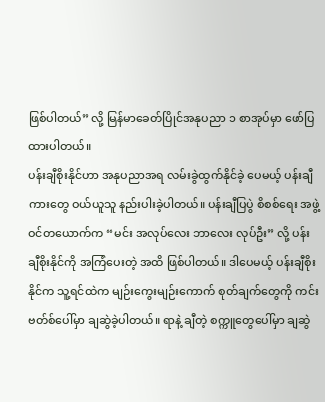ဖြစ်ပါတယ်” လို့ မြန်မာခေတ်ပြိုင်အနုပညာ ၁ စာအုပ်မှာ ဖော်ပြထားပါတယ်။
ပန်းချီစိုးနိုင်ဟာ အနုပညာအရ လမ်းခွဲထွက်နိုင်ခဲ့ ပေမယ့် ပန်းချီကားတွေ ဝယ်ယူသူ နည်းပါးခဲ့ပါတယ်။ ပန်းချီပြပွဲ စိစစ်ရေး အဖွဲ့ဝင်တယောက်က “မင်း အလုပ်လေး ဘာလေး လုပ်ဦး” လို့ ပန်းချီစိုးနိုင်ကို အကြံပေးတဲ့ အထိ ဖြစ်ပါတယ်။ ဒါပေမယ့် ပန်းချီစိုးနိုင်က သူ့ရင်ထဲက မျဉ်းကွေးမျဉ်းကောက် စုတ်ချက်တွေကို ကင်းဗတ်စ်ပေါ်မှာ ချဆွဲခဲ့ပါတယ်။ ရာနဲ့ ချီတဲ့ စက္ကူတွေပေါ်မှာ ချဆွဲ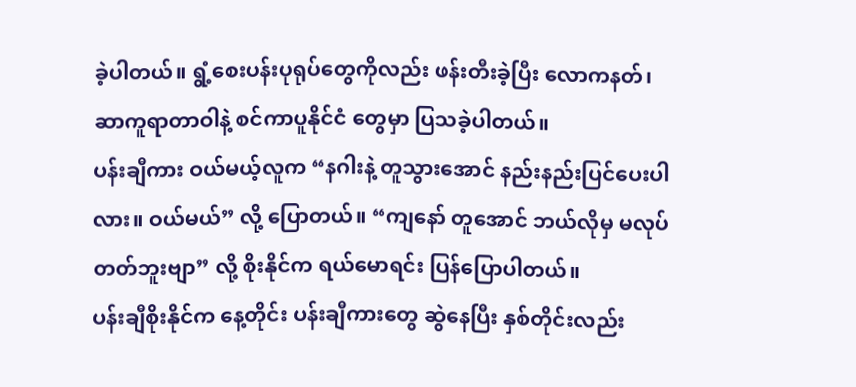ခဲ့ပါတယ်။ ရွံ့စေးပန်းပုရုပ်တွေကိုလည်း ဖန်းတီးခဲ့ပြီး လောကနတ်၊ ဆာကူရာတာဝါနဲ့ စင်ကာပူနိုင်ငံ တွေမှာ ပြသခဲ့ပါတယ်။
ပန်းချီကား ဝယ်မယ့်လူက “နဂါးနဲ့ တူသွားအောင် နည်းနည်းပြင်ပေးပါလား။ ဝယ်မယ်” လို့ ပြောတယ်။ “ကျနော် တူအောင် ဘယ်လိုမှ မလုပ်တတ်ဘူးဗျာ” လို့ စိုးနိုင်က ရယ်မောရင်း ပြန်ပြောပါတယ်။
ပန်းချီစိုးနိုင်က နေ့တိုင်း ပန်းချီကားတွေ ဆွဲနေပြီး နှစ်တိုင်းလည်း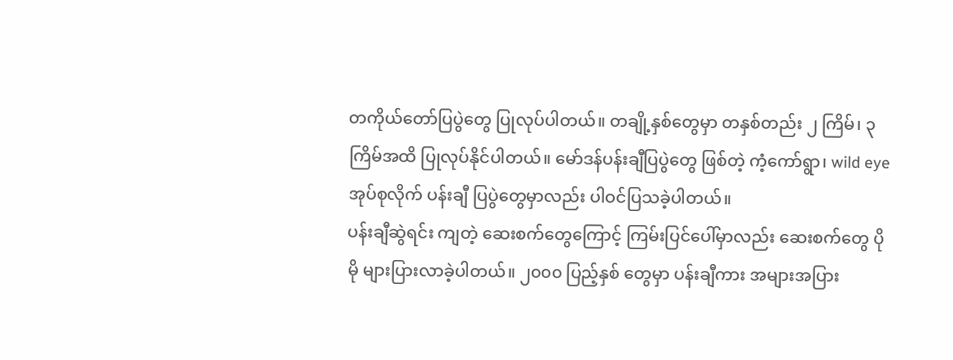တကိုယ်တော်ပြပွဲတွေ ပြုလုပ်ပါတယ်။ တချို့နှစ်တွေမှာ တနှစ်တည်း ၂ ကြိမ်၊ ၃ ကြိမ်အထိ ပြုလုပ်နိုင်ပါတယ်။ မော်ဒန်ပန်းချီပြပွဲတွေ ဖြစ်တဲ့ ကံ့ကော်ရွာ၊ wild eye အုပ်စုလိုက် ပန်းချီ ပြပွဲတွေမှာလည်း ပါဝင်ပြသခဲ့ပါတယ်။
ပန်းချီဆွဲရင်း ကျတဲ့ ဆေးစက်တွေကြောင့် ကြမ်းပြင်ပေါ်မှာလည်း ဆေးစက်တွေ ပိုမို များပြားလာခဲ့ပါတယ်။ ၂၀၀၀ ပြည့်နှစ် တွေမှာ ပန်းချီကား အများအပြား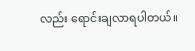လည်း ရောင်းချလာရပါတယ်။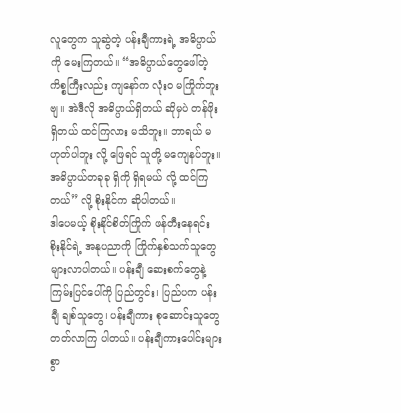လူတွေက သူဆွဲတဲ့ ပန်းချီကားရဲ့ အဓိပ္ပာယ်ကို မေးကြတယ်။ “အဓိပ္ပာယ်တွေဖေါ်တဲ့ ကိစ္စကြီးလည်း ကျနော်က လုံး၀ မကြိုက်ဘူးဗျ။ အဲဒီလို အဓိပ္ပာယ်ရှိတယ် ဆိုမှပဲ တန်ဖိုးရှိတယ် ထင်ကြလား မသိဘူး။ ဘာရယ် မဟုတ်ပါဘူး လို့ ဖြေရင် သူတို့ မကျေနပ်ဘူး။ အဓိပ္ပာယ်တခုခု ရှိကို ရှိရမယ် လို့ ထင်ကြတယ်” လို့ စိုးနိုင်က ဆိုပါတယ်။
ဒါပေမယ့် စိုးနိုင်စိတ်ကြိုက် ဖန်တီးနေရင်း စိုးနိုင်ရဲ့ အနုပညာကို ကြိုက်နှစ်သက်သူတွေ များလာပါတယ်။ ပန်းချီ ဆေးစက်တွေနဲ့ ကြမ်းပြင်ပေါ်ကို ပြည်တွင်း၊ ပြည်ပက ပန်းချီ ချစ်သူတွေ၊ ပန်းချီကား စုဆောင်းသူတွေ တတ်လာကြ ပါတယ်။ ပန်းချီကားပေါင်းများစွာ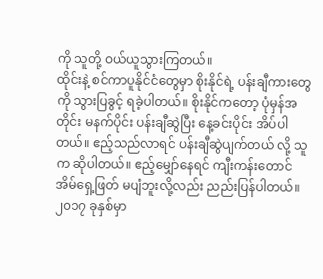ကို သူတို့ ဝယ်ယူသွားကြတယ်။
ထိုင်းနဲ့ စင်ကာပူနိုင်ငံတွေမှာ စိုးနိုင်ရဲ့ ပန်းချီကားတွေကို သွားပြခွင့် ရခဲ့ပါတယ်။ စိုးနိုင်ကတော့ ပုံမှန်အတိုင်း မနက်ပိုင်း ပန်းချီဆွဲပြီး နေ့ခင်းပိုင်း အိပ်ပါတယ်။ ဧည့်သည်လာရင် ပန်းချီဆွဲပျက်တယ် လို့ သူက ဆိုပါတယ်။ ဧည့်မျှော်နေရင် ကျီးကန်းတောင် အိမ်ရှေ့ဖြတ် မပျံဘူးလို့လည်း ညည်းပြန်ပါတယ်။
၂၀၁၇ ခုနှစ်မှာ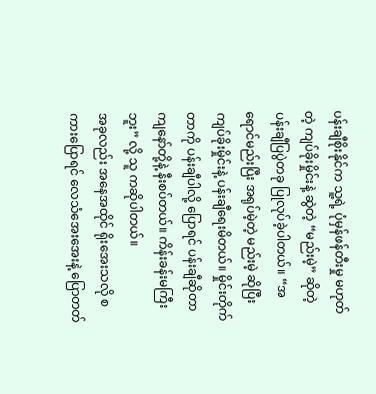ပန်းချီစိုးနိုင်က သူ့ရဲ့ ပုံမှန်ဖန်တီးမှု မဟုတ်တဲ့ ကျပ်ခိုးမှိုင်းနဲ့ ဆွဲတဲ့ “မည်းမဲ့” ဆိုတဲ့ ပန်းချီပြပွဲတခု ပြုလုပ်ခဲ့ပါတယ်။ “အရောင်မည်းပြီး အရုပ်မဲ့တဲ့ မည်းမဲ့ ဆိုပြီး ကျပ်ခိုးမှိုင်းနဲ့ ပန်းချီရေးမိတယ်။ မှိုင်းတိုက်တာကို ပန်းချီပါလို့ ပြောရင် ပန်းချီဆိုတာ ကျနော်တို့နဲ့ နီးစပ်တယ်။ ကိန်းခန်းမကြီးဘူး” လို့ သူ ကဆိုပါတယ်။
အခုလည်း အနေအထိုင် ရိုးအေးသလို စကားပြောရင် လေသံအေးအေးနဲ့ ပြောတတ်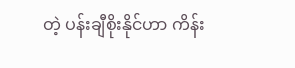တဲ့ ပန်းချီစိုးနိုင်ဟာ ကိန်း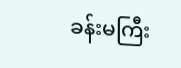ခန်းမကြီး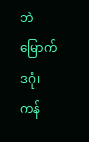ဘဲ မြောက်ဒဂုံ၊ ကန်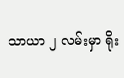သာယာ ၂ လမ်းမှာ ရိုး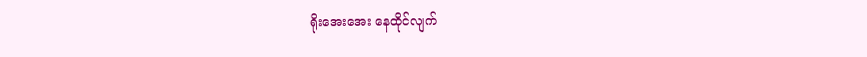ရိုးအေးအေး နေထိုင်လျက်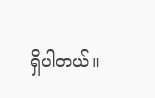ရှိပါတယ်။